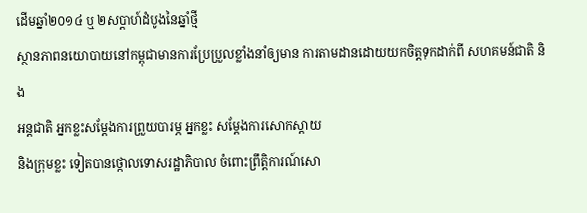ដើមឆ្នាំ២០១៤ ឬ ២សប្តាហ៍ដំបូងនៃឆ្នាំថ្មី
ស្ថានភាពនយោបាយនៅកម្ពុជាមានការប្រែប្រួលខ្លាំងនាំឲ្យមាន ការតាមដានដោយយកចិត្តទុកដាក់ពី សហគមន៍ជាតិ និង
អន្តជាតិ អ្នកខ្លះសម្តែងការព្រួយបារម្ភ អ្នកខ្លះ សម្តែងការសោកស្តាយ
និងក្រុមខ្លះ ទៀតបានថ្កោលទោសរដ្ឋាភិបាល ចំពោះព្រឹត្តិការណ៍សោ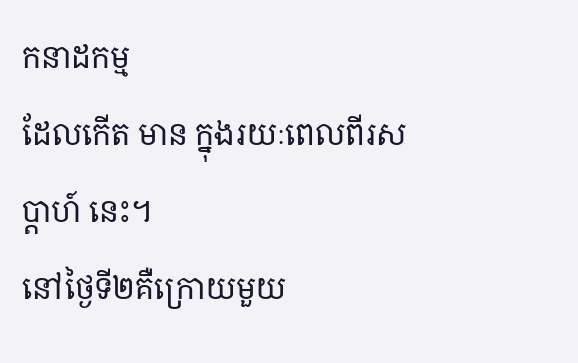កនាដកម្ម
ដែលកើត មាន ក្នុងរយៈពេលពីរសប្តាហ៍ នេះ។
នៅថ្ងៃទី២គឺក្រោយមួយ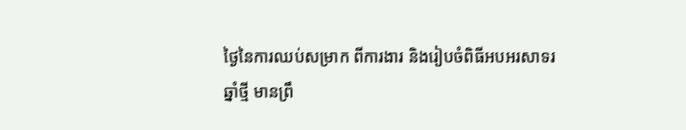ថ្ងៃនៃការឈប់សម្រាក ពីការងារ និងរៀបចំពិធីអបអរសាទរ
ឆ្នាំថ្មី មានព្រឹ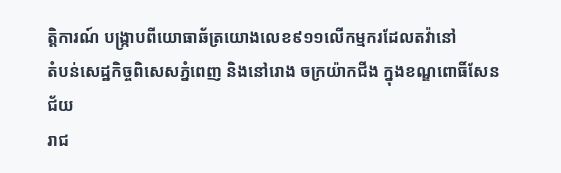ត្តិការណ៍ បង្ក្រាបពីយោធាឆ័ត្រយោងលេខ៩១១លើកម្មករដែលតវ៉ានៅ
តំបន់សេដ្ឋកិច្ចពិសេសភ្នំពេញ និងនៅរោង ចក្រយ៉ាកជីង ក្នុងខណ្ឌពោធិ៍សែនជ័យ
រាជ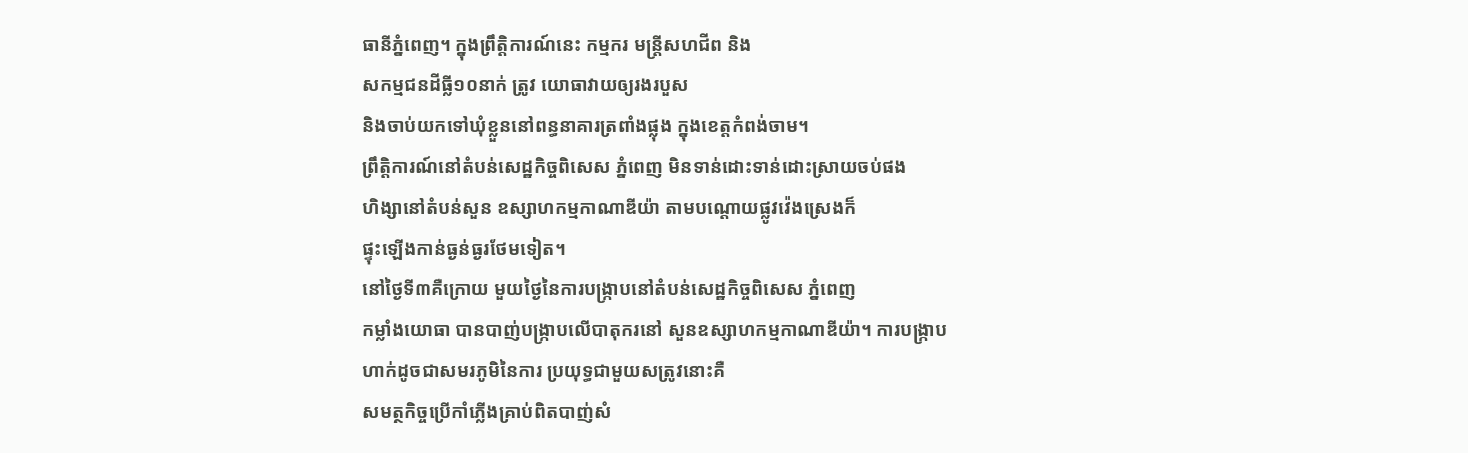ធានីភ្នំពេញ។ ក្នុងព្រឹត្តិការណ៍នេះ កម្មករ មន្ត្រីសហជីព និង
សកម្មជនដីធ្លី១០នាក់ ត្រូវ យោធាវាយឲ្យរងរបួស
និងចាប់យកទៅឃុំខ្លួននៅពន្ធនាគារត្រពាំងផ្លុង ក្នុងខេត្តកំពង់ចាម។
ព្រឹត្តិការណ៍នៅតំបន់សេដ្ឋកិច្ចពិសេស ភ្នំពេញ មិនទាន់ដោះទាន់ដោះស្រាយចប់ផង
ហិង្សានៅតំបន់សួន ឧស្សាហកម្មកាណាឌីយ៉ា តាមបណ្តោយផ្លូវវ៉េងស្រេងក៏
ផ្ទុះឡើងកាន់ធ្ងន់ធ្ងរថែមទៀត។
នៅថ្ងៃទី៣គឺក្រោយ មួយថ្ងៃនៃការបង្ក្រាបនៅតំបន់សេដ្ឋកិច្ចពិសេស ភ្នំពេញ
កម្លាំងយោធា បានបាញ់បង្ក្រាបលើបាតុករនៅ សួនឧស្សាហកម្មកាណាឌីយ៉ា។ ការបង្ក្រាប
ហាក់ដូចជាសមរភូមិនៃការ ប្រយុទ្ធជាមួយសត្រូវនោះគឺ
សមត្ថកិច្ចប្រើកាំភ្លើងគ្រាប់ពិតបាញ់សំ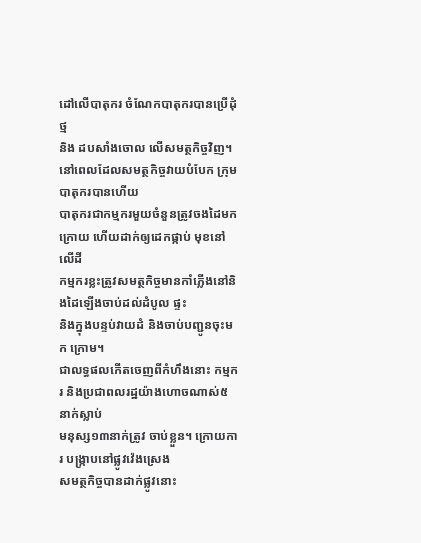ដៅលើបាតុករ ចំណែកបាតុករបានប្រើដុំថ្ម
និង ដបសាំងចោល លើសមត្ថកិច្ចវិញ។
នៅពេលដែលសមត្ថកិច្ចវាយបំបែក ក្រុមបាតុករបានហើយ
បាតុករជាកម្មករមួយចំនួនត្រូវចងដៃមកក្រោយ ហើយដាក់ឲ្យដេកផ្កាប់ មុខនៅលើដី
កម្មករខ្លះត្រូវសមត្ថកិច្ចមានកាំភ្លើងនៅនិងដៃឡើងចាប់ដល់ដំបូល ផ្ទះ
និងក្នុងបន្ទប់វាយដំ និងចាប់បញ្ជូនចុះមក ក្រោម។
ជាលទ្ធផលកើតចេញពីកំហឹងនោះ កម្មករ និងប្រជាពលរដ្ឋយ៉ាងហោចណាស់៥នាក់ស្លាប់
មនុស្ស១៣នាក់ត្រូវ ចាប់ខ្លួន។ ក្រោយការ បង្ក្រាបនៅផ្លូវវ៉េងស្រេង
សមត្ថកិច្ចបានដាក់ផ្លូវនោះ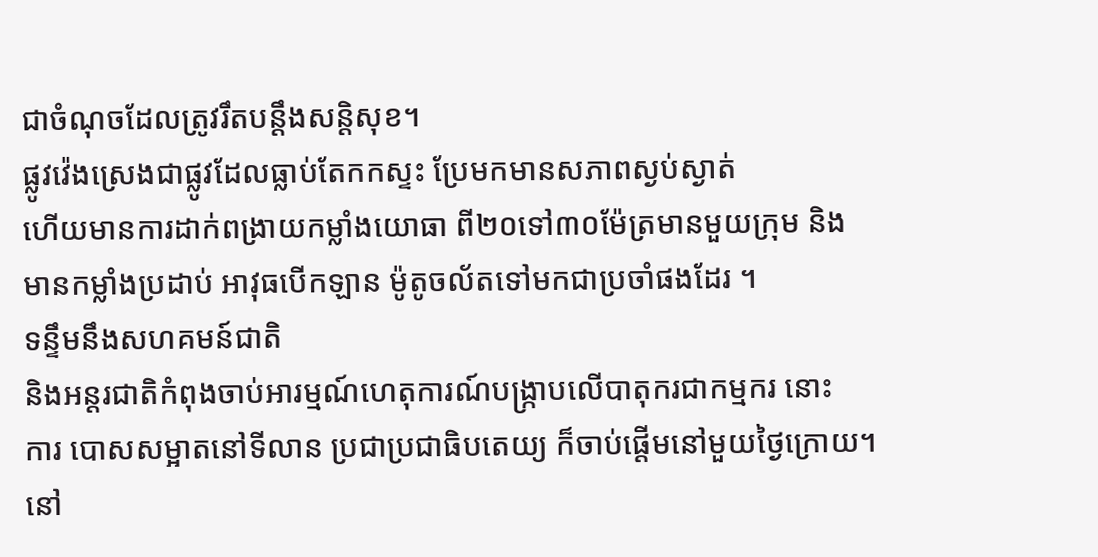ជាចំណុចដែលត្រូវរឹតបន្តឹងសន្តិសុខ។
ផ្លូវវ៉េងស្រេងជាផ្លូវដែលធ្លាប់តែកកស្ទះ ប្រែមកមានសភាពស្ងប់ស្ងាត់
ហើយមានការដាក់ពង្រាយកម្លាំងយោធា ពី២០ទៅ៣០ម៉ែត្រមានមួយក្រុម និង
មានកម្លាំងប្រដាប់ អាវុធបើកឡាន ម៉ូតូចល័តទៅមកជាប្រចាំផងដែរ ។
ទន្ទឹមនឹងសហគមន៍ជាតិ
និងអន្តរជាតិកំពុងចាប់អារម្មណ៍ហេតុការណ៍បង្ក្រាបលើបាតុករជាកម្មករ នោះ
ការ បោសសម្អាតនៅទីលាន ប្រជាប្រជាធិបតេយ្យ ក៏ចាប់ផ្តើមនៅមួយថ្ងៃក្រោយ។
នៅ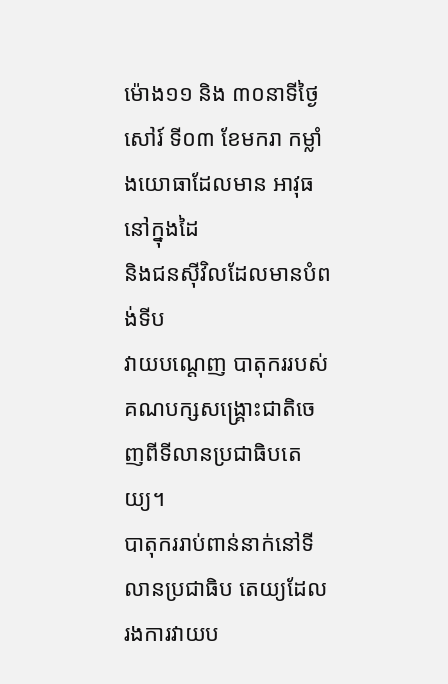ម៉ោង១១ និង ៣០នាទីថ្ងៃ សៅរ៍ ទី០៣ ខែមករា កម្លាំងយោធាដែលមាន អាវុធនៅក្នុងដៃ
និងជនស៊ីវិលដែលមានបំពង់ទីប
វាយបណ្តេញ បាតុកររបស់គណបក្សសង្គ្រោះជាតិចេញពីទីលានប្រជាធិបតេយ្យ។
បាតុកររាប់ពាន់នាក់នៅទីលានប្រជាធិប តេយ្យដែលរងការវាយប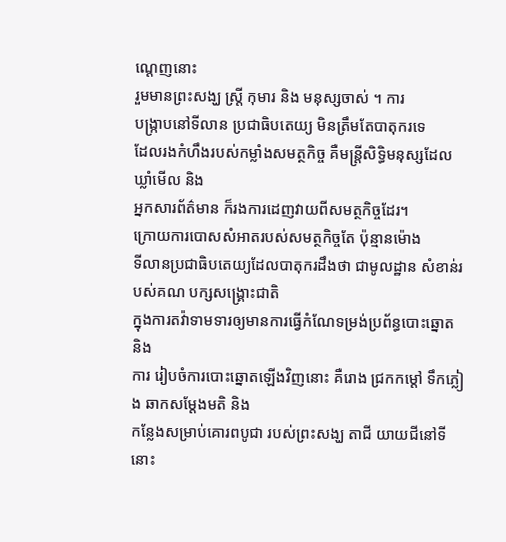ណ្តេញនោះ
រួមមានព្រះសង្ឃ ស្ត្រី កុមារ និង មនុស្សចាស់ ។ ការ
បង្ក្រាបនៅទីលាន ប្រជាធិបតេយ្យ មិនត្រឹមតែបាតុករទេ
ដែលរងកំហឹងរបស់កម្លាំងសមត្ថកិច្ច គឺមន្ត្រីសិទ្ធិមនុស្សដែលឃ្លាំមើល និង
អ្នកសារព័ត៌មាន ក៏រងការដេញវាយពីសមត្ថកិច្ចដែរ។
ក្រោយការបោសសំអាតរបស់សមត្ថកិច្ចតែ ប៉ុន្មានម៉ោង
ទីលានប្រជាធិបតេយ្យដែលបាតុករដឹងថា ជាមូលដ្ឋាន សំខាន់របស់គណ បក្សសង្គ្រោះជាតិ
ក្នុងការតវ៉ាទាមទារឲ្យមានការធ្វើកំណែទម្រង់ប្រព័ន្ធបោះឆ្នោត និង
ការ រៀបចំការបោះឆ្នោតឡើងវិញនោះ គឺរោង ជ្រកកម្តៅ ទឹកភ្លៀង ឆាកសម្តែងមតិ និង
កន្លែងសម្រាប់គោរពបូជា របស់ព្រះសង្ឃ តាជី យាយជីនៅទីនោះ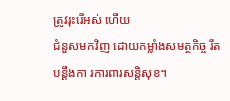ត្រូវរុះរើអស់ ហើយ
ជំនួសមកវិញ ដោយកម្លាំងសមត្ថកិច្ច រឹតបន្តឹងកា រការពារសន្តិសុខ។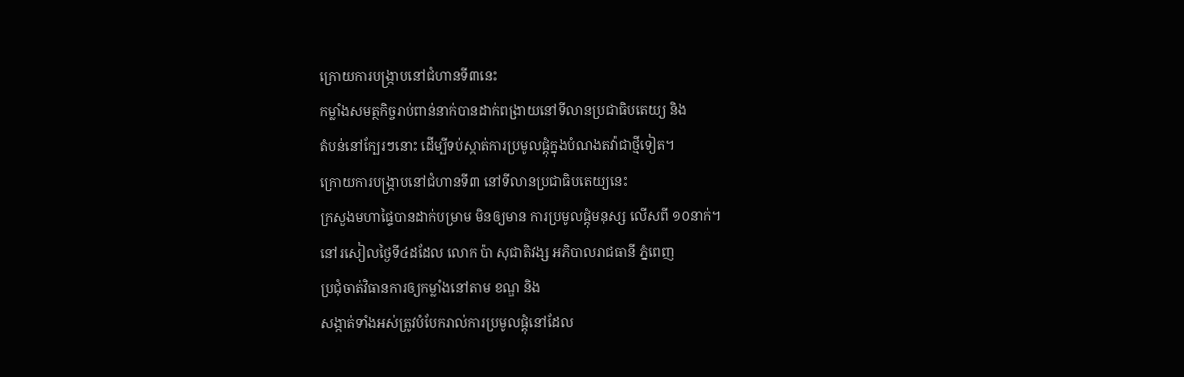ក្រោយការបង្ក្រាបនៅជំហានទី៣នេះ
កម្លាំងសមត្ថកិច្ចរាប់ពាន់នាក់បានដាក់ពង្រាយនៅទីលានប្រជាធិបតេយ្យ និង
តំបន់នៅក្បែរៗនោះ ដើម្បីទប់ស្កាត់ការប្រមូលផ្តុំក្នុងបំណងតវ៉ាជាថ្មីទៀត។
ក្រោយការបង្ក្រាបនៅជំហានទី៣ នៅទីលានប្រជាធិបតេយ្យនេះ
ក្រសួងមហាផ្ទៃបានដាក់បម្រាម មិនឲ្យមាន ការប្រមូលផ្តុំមនុស្ស លើសពី ១០នាក់។
នៅរសៀលថ្ងៃទី៤ដដែល លោក ប៉ា សុជាតិវង្ស អភិបាលរាជធានី ភ្នំពេញ
ប្រជុំចាត់វិធានការឲ្យកម្លាំងនៅតាម ខណ្ឌ និង
សង្កាត់ទាំងអស់ត្រូវបំបែករាល់ការប្រមូលផ្តុំនៅដែល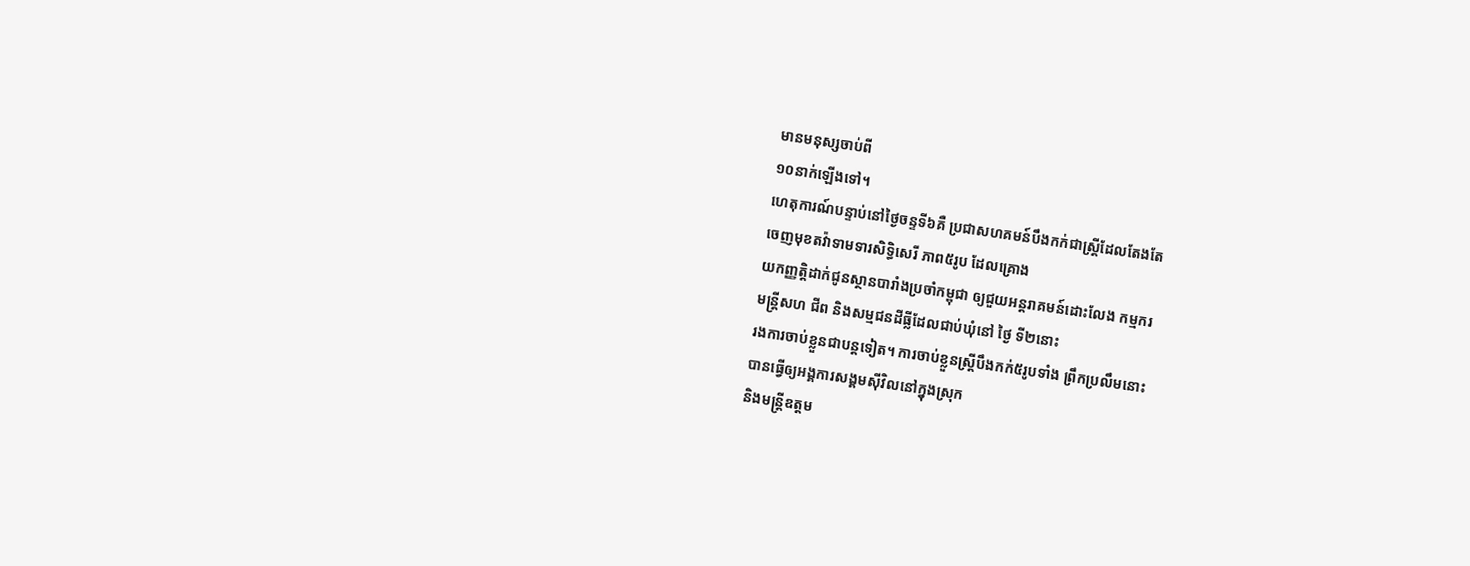មានមនុស្សចាប់ពី
១០នាក់ឡើងទៅ។
ហេតុការណ៍បន្ទាប់នៅថ្ងៃចន្ទទី៦គឺ ប្រជាសហគមន៍បឹងកក់ជាស្ត្រីដែលតែងតែ
ចេញមុខតវ៉ាទាមទារសិទ្ធិសេរី ភាព៥រូប ដែលគ្រោង
យកញ្ញត្តិដាក់ជូនស្ថានបារាំងប្រចាំកម្ពុជា ឲ្យជួយអន្តរាគមន៍ដោះលែង កម្មករ
មន្ត្រីសហ ជីព និងសម្មជនដីធ្លីដែលជាប់ឃុំនៅ ថ្ងៃ ទី២នោះ
រងការចាប់ខ្លួនជាបន្តទៀត។ ការចាប់ខ្លួនស្ត្រីបឹងកក់៥រូបទាំង ព្រឹកប្រលឹមនោះ
បានធ្វើឲ្យអង្គការសង្គមស៊ីវិលនៅក្នុងស្រុក
និងមន្ត្រីឧត្តម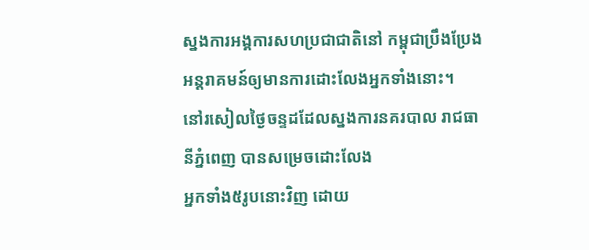ស្នងការអង្គការសហប្រជាជាតិនៅ កម្ពុជាប្រឹងប្រែង
អន្តរាគមន៍ឲ្យមានការដោះលែងអ្នកទាំងនោះ។
នៅរសៀលថ្ងៃចន្ទដដែលស្នងការនគរបាល រាជធានីភ្នំពេញ បានសម្រេចដោះលែង
អ្នកទាំង៥រូបនោះវិញ ដោយ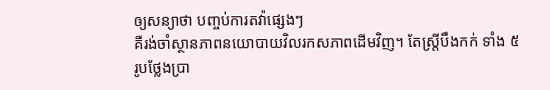ឲ្យសន្យាថា បញ្ចប់ការតវ៉ាផ្សេងៗ
គឺរង់ចាំស្ថានភាពនយោបាយវិលរកសភាពដើមវិញ។ តែស្ត្រីបឹងកក់ ទាំង ៥
រូបថ្លែងប្រា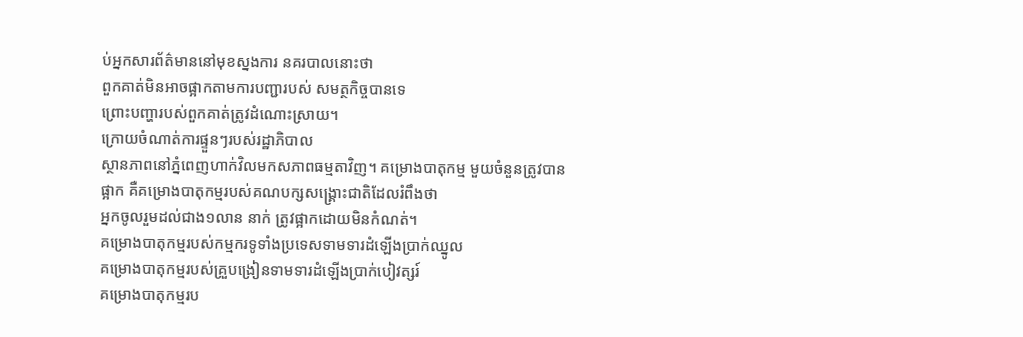ប់អ្នកសារព័ត៌មាននៅមុខស្នងការ នគរបាលនោះថា
ពួកគាត់មិនអាចផ្អាកតាមការបញ្ជារបស់ សមត្ថកិច្ចបានទេ
ព្រោះបញ្ហារបស់ពួកគាត់ត្រូវដំណោះស្រាយ។
ក្រោយចំណាត់ការផ្ទួនៗរបស់រដ្ឋាភិបាល
ស្ថានភាពនៅភ្នំពេញហាក់វិលមកសភាពធម្មតាវិញ។ គម្រោងបាតុកម្ម មួយចំនួនត្រូវបាន
ផ្អាក គឺគម្រោងបាតុកម្មរបស់គណបក្សសង្គ្រោះជាតិដែលរំពឹងថា
អ្នកចូលរួមដល់ជាង១លាន នាក់ ត្រូវផ្អាកដោយមិនកំណត់។
គម្រោងបាតុកម្មរបស់កម្មករទូទាំងប្រទេសទាមទារដំឡើងប្រាក់ឈ្នូល
គម្រោងបាតុកម្មរបស់គ្រួបង្រៀនទាមទារដំឡើងប្រាក់បៀវត្សរ៍
គម្រោងបាតុកម្មរប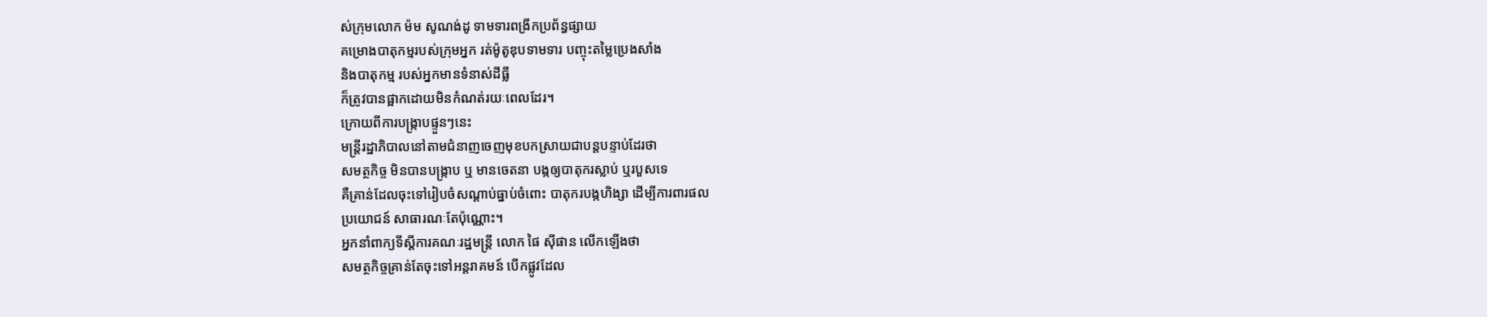ស់ក្រុមលោក ម៉ម សូណង់ដូ ទាមទារពង្រីកប្រព័ន្ធផ្សាយ
គម្រោងបាតុកម្មរបស់ក្រុមអ្នក រត់ម៉ូតូឌុបទាមទារ បញ្ចុះតម្លៃប្រេងសាំង
និងបាតុកម្ម របស់អ្នកមានទំនាស់ដីធ្លី
ក៏ត្រូវបានផ្អាកដោយមិនកំណត់រយៈពេលដែរ។
ក្រោយពីការបង្ក្រាបផ្ទួនៗនេះ
មន្ត្រីរដ្ឋាភិបាលនៅតាមជំនាញចេញមុខបកស្រាយជាបន្តបន្ទាប់ដែរថា
សមត្ថកិច្ច មិនបានបង្ក្រាប ឬ មានចេតនា បង្កឲ្យបាតុករស្លាប់ ឬរបួសទេ
គឺគ្រាន់ដែលចុះទៅរៀបចំសណ្តាប់ធ្នាប់ចំពោះ បាតុករបង្កហិង្សា ដើម្បីការពារផល
ប្រយោជន៍ សាធារណៈតែប៉ុណ្ណោះ។
អ្នកនាំពាក្យទីស្តីការគណៈរដ្ឋមន្ត្រី លោក ផៃ ស៊ីផាន លើកឡើងថា
សមត្ថកិច្ចគ្រាន់តែចុះទៅអន្តរាគមន៍ បើកផ្លូវដែល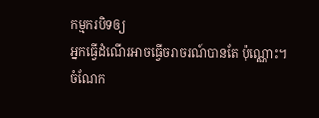កម្មករបិទឲ្យ
អ្នកធ្វើដំណើរអាចធ្វើចរាចរណ៍បានតែ ប៉ុណ្ណោះ។
ចំណែក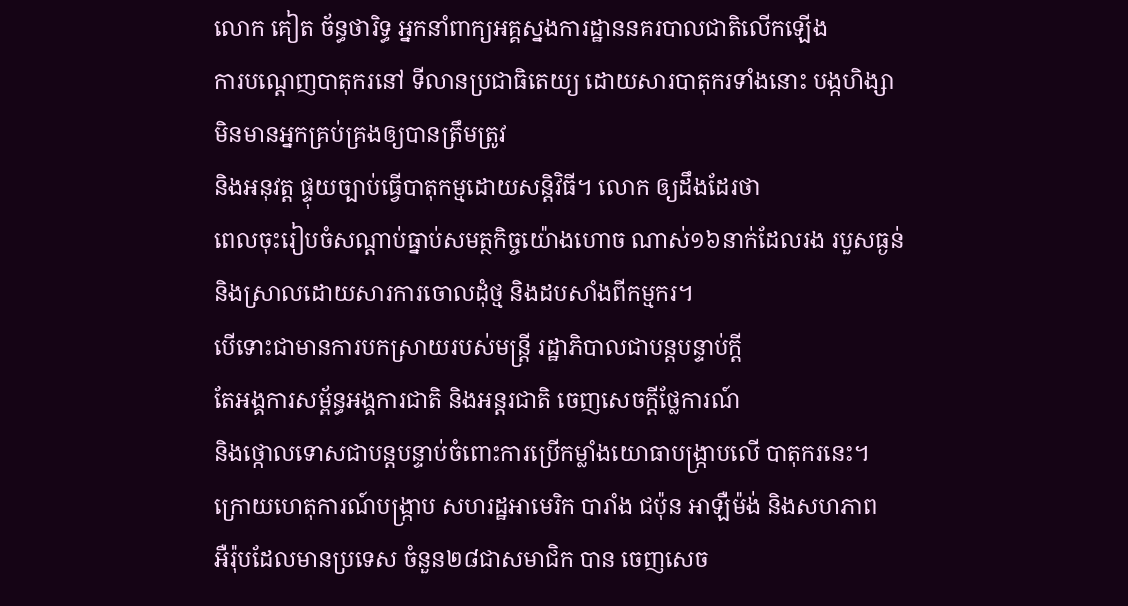លោក គៀត ច័ន្ធថារិទ្ធ អ្នកនាំពាក្យអគ្គស្នងការដ្ឋាននគរបាលជាតិលើកឡើង
ការបណ្តេញបាតុករនៅ ទីលានប្រជាធិតេយ្យ ដោយសារបាតុករទាំងនោះ បង្កហិង្សា
មិនមានអ្នកគ្រប់គ្រងឲ្យបានត្រឹមត្រូវ
និងអនុវត្ត ផ្ទុយច្បាប់ធ្វើបាតុកម្មដោយសន្តិវិធី។ លោក ឲ្យដឹងដែរថា
ពេលចុះរៀបចំសណ្តាប់ធ្នាប់សមត្ថកិច្ចយ៉ោងហោច ណាស់១៦នាក់ដែលរង របួសធ្ងន់
និងស្រាលដោយសារការចោលដុំថ្ម និងដបសាំងពីកម្មករ។
បើទោះជាមានការបកស្រាយរបស់មន្ត្រី រដ្ឋាភិបាលជាបន្តបន្ទាប់ក្តី
តែអង្គការសម្ព័ន្ធអង្គការជាតិ និងអន្តរជាតិ ចេញសេចក្តីថ្លែការណ៍
និងថ្កោលទោសជាបន្តបន្ទាប់ចំពោះការប្រើកម្លាំងយោធាបង្ក្រាបលើ បាតុករនេះ។
ក្រោយហេតុការណ៍បង្ក្រាប សហរដ្ឋអាមេរិក បារាំង ជប៉ុន អាឡឺម៉ង់ និងសហភាព
អឺរ៉ុបដែលមានប្រទេស ចំនួន២៨ជាសមាជិក បាន ចេញសេច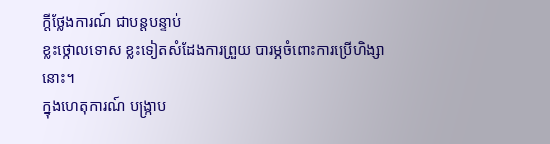ក្តីថ្លែងការណ៍ ជាបន្តបន្ទាប់
ខ្លះថ្កោលទោស ខ្លះទៀតសំដែងការព្រួយ បារម្ភចំពោះការប្រើហិង្សានោះ។
ក្នុងហេតុការណ៍ បង្ក្រាប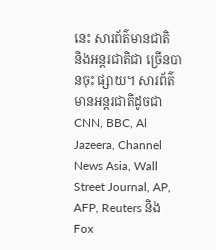នេះ សារព័ត៌មានជាតិ
និងអន្តរជាតិជា ច្រើនបានចុះ ផ្សាយ។ សារព័ត៌មានអន្តរជាតិដូចជា CNN, BBC, Al
Jazeera, Channel News Asia, Wall Street Journal, AP, AFP, Reuters និង
Fox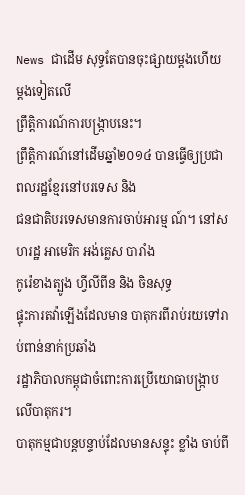News ជាដើម សុទ្ធតែបានចុះផ្សាយម្តងហើយម្តងទៀតលើ
ព្រឹត្តិការណ៍ការបង្ក្រាបនេះ។
ព្រឹត្តិការណ៍នៅដើមឆ្នាំ២០១៤ បានធ្វើឲ្យប្រជាពលរដ្ឋខ្មែរនៅបរទេស និង
ជនជាតិបរទេសមានការចាប់អារម្ម ណ៍។ នៅសហរដ្ឋ អាមេរិក អង់គ្លេស បារាំង
កូរ៉េខាងត្បូង ហ្វីលីពីន និង ចិនសុទ្ធ
ផ្ទុះការតវ៉ាឡើងដែលមាន បាតុករពីរាប់រយទៅរាប់ពាន់នាក់ប្រឆាំង
រដ្ឋាភិបាលកម្ពុជាចំពោះការប្រើយោធាបង្ក្រាបលើបាតុករ។
បាតុកម្មជាបន្តបន្ទាប់ដែលមានសន្ទុះ ខ្លាំង ចាប់ពី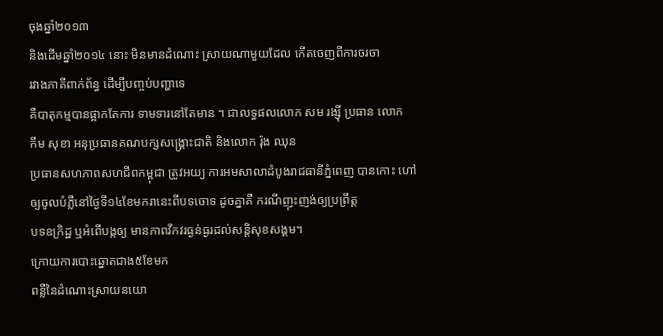ចុងឆ្នាំ២០១៣
និងដើមឆ្នាំ២០១៤ នោះ មិនមានដំណោះ ស្រាយណាមួយដែល កើតចេញពីការចរចា
រវាងភាគីពាក់ព័ន្ធ ដើម្បីបញ្ចប់បញ្ហាទេ
គឺបាតុកម្មបានផ្អាកតែការ ទាមទារនៅតែមាន ។ ជាលទ្ធផលលោក សម រង្ស៊ី ប្រធាន លោក
កឹម សុខា អនុប្រធានគណបក្សសង្គ្រោះជាតិ និងលោក រ៉ុង ឈុន
ប្រធានសហភាពសហជីពកម្ពុជា ត្រូវអយ្យ ការអមសាលាដំបូងរាជធានីភ្នំពេញ បានកោះ ហៅ
ឲ្យចូលបំភ្លឺនៅថ្ងៃទី១៤ខែមករានេះពីបទចោទ ដូចគ្នាគឺ ករណីញុះញង់ឲ្យប្រព្រឹត្ត
បទឧក្រិដ្ឋ ឬអំពើបង្កឲ្យ មានភាពវឹកវរធ្ងន់ធ្ងរដល់សន្តិសុខសង្គម។
ក្រោយការបោះឆ្នោតជាង៥ខែមក
ពន្លឺនៃដំណោះស្រាយនយោ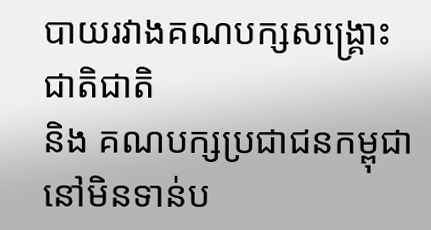បាយរវាងគណបក្សសង្គ្រោះជាតិជាតិ
និង គណបក្សប្រជាជនកម្ពុជា នៅមិនទាន់ប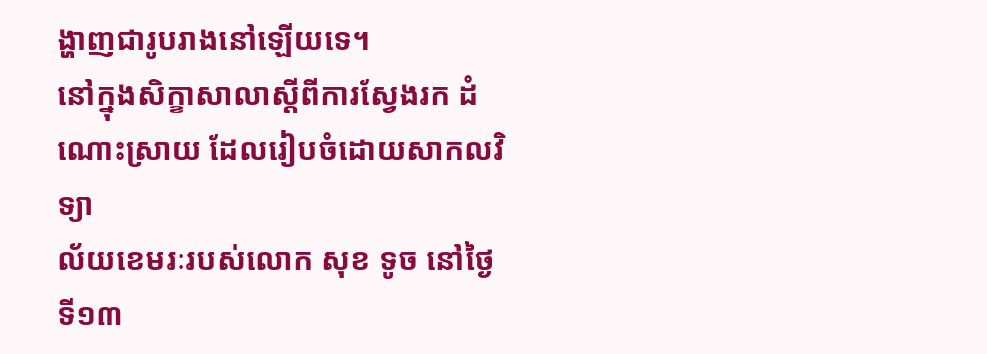ង្ហាញជារូបរាងនៅឡើយទេ។
នៅក្នុងសិក្ខាសាលាស្តីពីការស្វែងរក ដំណោះស្រាយ ដែលរៀបចំដោយសាកលវិទ្យា
ល័យខេមរៈរបស់លោក សុខ ទូច នៅថ្ងៃទី១៣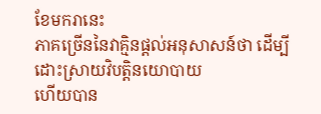ខែមករានេះ
ភាគច្រើននៃវាគ្មិនផ្តល់អនុសាសន៍ថា ដើម្បីដោះស្រាយវិបត្តិនយោបាយ
ហើយបាន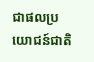ជាផលប្រយោជន៍ជាតិ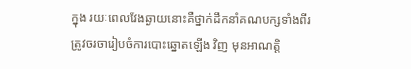ក្នុង រយៈពេលវែងឆ្ងាយនោះគឺថ្នាក់ដឹកនាំគណបក្សទាំងពីរ
ត្រូវចរចារៀបចំការបោះឆ្នោតឡើង វិញ មុនអាណត្តិ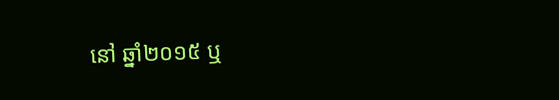នៅ ឆ្នាំ២០១៥ ឬ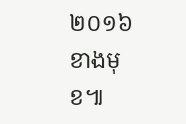២០១៦ខាងមុខ៕